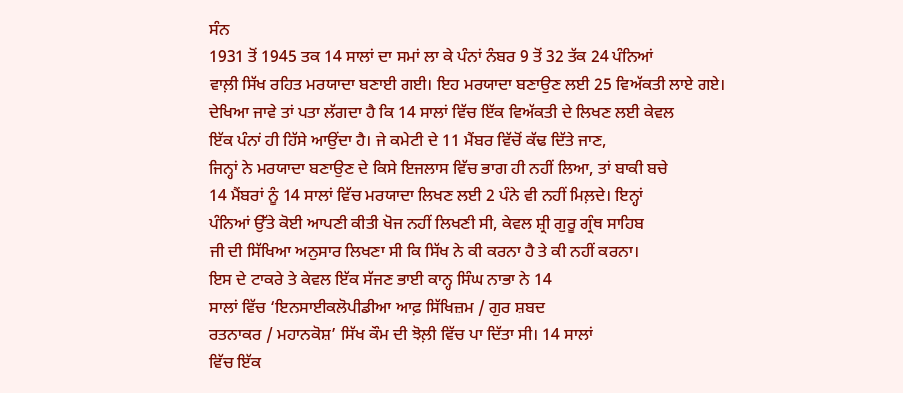ਸੰਨ
1931 ਤੋਂ 1945 ਤਕ 14 ਸਾਲਾਂ ਦਾ ਸਮਾਂ ਲਾ ਕੇ ਪੰਨਾਂ ਨੰਬਰ 9 ਤੋਂ 32 ਤੱਕ 24 ਪੰਨਿਆਂ
ਵਾਲ਼ੀ ਸਿੱਖ ਰਹਿਤ ਮਰਯਾਦਾ ਬਣਾਈ ਗਈ। ਇਹ ਮਰਯਾਦਾ ਬਣਾਉਣ ਲਈ 25 ਵਿਅੱਕਤੀ ਲਾਏ ਗਏ।
ਦੇਖਿਆ ਜਾਵੇ ਤਾਂ ਪਤਾ ਲੱਗਦਾ ਹੈ ਕਿ 14 ਸਾਲਾਂ ਵਿੱਚ ਇੱਕ ਵਿਅੱਕਤੀ ਦੇ ਲਿਖਣ ਲਈ ਕੇਵਲ
ਇੱਕ ਪੰਨਾਂ ਹੀ ਹਿੱਸੇ ਆਉਂਦਾ ਹੈ। ਜੇ ਕਮੇਟੀ ਦੇ 11 ਮੈਂਬਰ ਵਿੱਚੋਂ ਕੱਢ ਦਿੱਤੇ ਜਾਣ,
ਜਿਨ੍ਹਾਂ ਨੇ ਮਰਯਾਦਾ ਬਣਾਉਣ ਦੇ ਕਿਸੇ ਇਜਲਾਸ ਵਿੱਚ ਭਾਗ ਹੀ ਨਹੀਂ ਲਿਆ, ਤਾਂ ਬਾਕੀ ਬਚੇ
14 ਮੈਂਬਰਾਂ ਨੂੰ 14 ਸਾਲਾਂ ਵਿੱਚ ਮਰਯਾਦਾ ਲਿਖਣ ਲਈ 2 ਪੰਨੇ ਵੀ ਨਹੀਂ ਮਿਲ਼ਦੇ। ਇਨ੍ਹਾਂ
ਪੰਨਿਆਂ ਉੱਤੇ ਕੋਈ ਆਪਣੀ ਕੀਤੀ ਖੋਜ ਨਹੀਂ ਲਿਖਣੀ ਸੀ, ਕੇਵਲ ਸ਼੍ਰੀ ਗੁਰੂ ਗ੍ਰੰਥ ਸਾਹਿਬ
ਜੀ ਦੀ ਸਿੱਖਿਆ ਅਨੁਸਾਰ ਲਿਖਣਾ ਸੀ ਕਿ ਸਿੱਖ ਨੇ ਕੀ ਕਰਨਾ ਹੈ ਤੇ ਕੀ ਨਹੀਂ ਕਰਨਾ।
ਇਸ ਦੇ ਟਾਕਰੇ ਤੇ ਕੇਵਲ ਇੱਕ ਸੱਜਣ ਭਾਈ ਕਾਨ੍ਹ ਸਿੰਘ ਨਾਭਾ ਨੇ 14
ਸਾਲਾਂ ਵਿੱਚ ‘ਇਨਸਾਈਕਲੋਪੀਡੀਆ ਆਫ਼ ਸਿੱਖਿਜ਼ਮ / ਗੁਰ ਸ਼ਬਦ
ਰਤਨਾਕਰ / ਮਹਾਨਕੋਸ਼’ ਸਿੱਖ ਕੌਮ ਦੀ ਝੋਲ਼ੀ ਵਿੱਚ ਪਾ ਦਿੱਤਾ ਸੀ। 14 ਸਾਲਾਂ
ਵਿੱਚ ਇੱਕ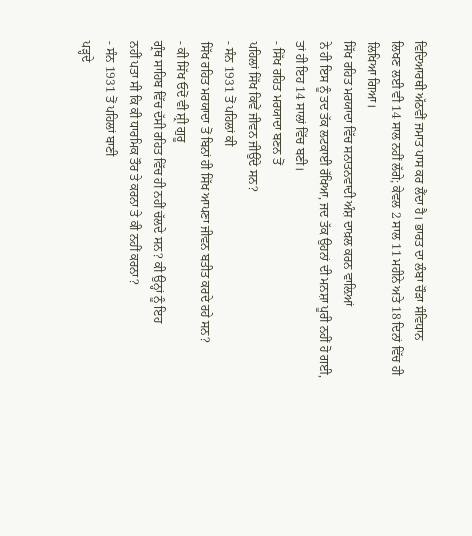ਵਿਦਿਆਰਥੀ ਅੱਠਵੀਂ ਜਮਾਤ ਪਾਸ ਕਰ ਲੈਂਦਾ ਹੈ। ਭਾਰਤ ਦਾ ਲੰਬਾ ਚੌੜਾ ਸੰਵਿਧਾਨ
ਲਿਖਣ ਲਈ ਵੀ 14 ਸਾਲ ਨਹੀਂ ਲੱਗੇ; ਕੇਵਲ 2 ਸਾਲ 11 ਮਹੀਨੇ ਅਤੇ 18 ਦਿਨਾਂ ਵਿੱਚ ਹੀ
ਲਿਖਿਆ ਗਿਆ।
ਸਿੱਖ ਰਹਿਤ ਮਰਯਾਦਾ ਵਿੱਚ ਸਨਾਤਨਵਾਦੀ ਅੰਸ਼ ਦਾਖ਼ਲ ਕਰਨ ਵਾਲ਼ਿਆਂ
ਨੇ ਹੀ ਇਸ ਨੂੰ ਤਦ ਤੱਕ ਲਟਕਾਈ ਰੱਖਿਆ, ਜਦ ਤੱਕ ਉਹਨਾਂ ਦੀ ਮਨਸ਼ਾ ਪੂਰੀ ਨਹੀਂ ਹੋ ਗਈ,
ਤਾਂ ਹੀ ਇਹ 14 ਸਾਲਾਂ ਵਿੱਚ ਬਣੀ।
- ਸਿੱਖ ਰਹਿਤ ਮਰਯਾਦਾ ਬਣਨ ਤੋਂ
ਪਹਿਲਾਂ ਸਿੱਖ ਕਿਵੇਂ ਜੀਵਨ ਜੀਉਂਦੇ ਸਨ?
- ਸੰਨ 1931 ਤੋਂ ਪਹਿਲਾਂ ਕੀ
ਸਿੱਖ ਰਹਿਤ ਮਰਯਾਦਾ ਤੋਂ ਬਿਨਾਂ ਹੀ ਸਿੱਖ ਆਪਣਾ ਜੀਵਨ ਬਤੀਤ ਕਰਦੇ ਰਹੇ ਸਨ?
- ਕੀ ਸਿੱਖ ਓਦੋਂ ਵੀ ਸ਼੍ਰੀ ਗੁਰੂ
ਗ੍ਰੰਥ ਸਾਹਿਬ ਵਿੱਚ ਦੱਸੀ ਰਹਿਤ ਵਿੱਚ ਹੀ ਨਹੀਂ ਚੱਲਦੇ ਸਨ? ਕੀ ਉਨ੍ਹਾਂ ਨੂੰ ਇਹ
ਨਹੀਂ ਪਤਾ ਸੀ ਕਿ ਕੀ ਧਾਰਮਿਕ ਤੌਰ ਤੇ ਕਰਨਾ ਤੇ ਕੀ ਨਹੀਂ ਕਰਨਾ?
- ਸੰਨ 1931 ਤੋਂ ਪਹਿਲਾਂ ਬਾਣੀ
ਪੜ੍ਹਦੇ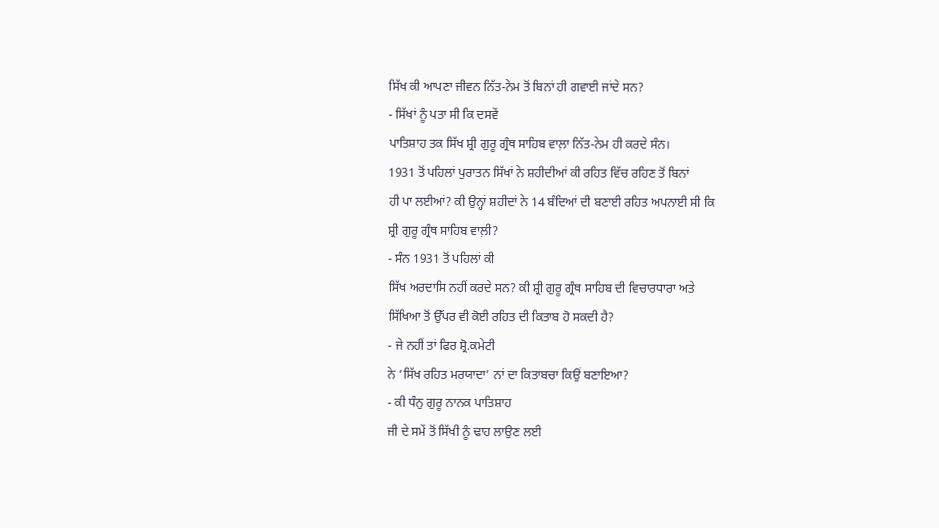ਸਿੱਖ ਕੀ ਆਪਣਾ ਜੀਵਨ ਨਿੱਤ-ਨੇਮ ਤੋਂ ਬਿਨਾਂ ਹੀ ਗਵਾਈ ਜਾਂਦੇ ਸਨ?
- ਸਿੱਖਾਂ ਨੂੰ ਪਤਾ ਸੀ ਕਿ ਦਸਵੇਂ
ਪਾਤਿਸ਼ਾਹ ਤਕ ਸਿੱਖ ਸ਼੍ਰੀ ਗੁਰੂ ਗ੍ਰੰਥ ਸਾਹਿਬ ਵਾਲ਼ਾ ਨਿੱਤ-ਨੇਮ ਹੀ ਕਰਦੇ ਸੰਨ।
1931 ਤੋਂ ਪਹਿਲਾਂ ਪੁਰਾਤਨ ਸਿੱਖਾਂ ਨੇ ਸ਼ਹੀਦੀਆਂ ਕੀ ਰਹਿਤ ਵਿੱਚ ਰਹਿਣ ਤੋਂ ਬਿਨਾਂ
ਹੀ ਪਾ ਲਈਆਂ? ਕੀ ਉਨ੍ਹਾਂ ਸ਼ਹੀਦਾਂ ਨੇ 14 ਬੰਦਿਆਂ ਦੀ ਬਣਾਈ ਰਹਿਤ ਅਪਨਾਈ ਸੀ ਕਿ
ਸ਼੍ਰੀ ਗੁਰੂ ਗ੍ਰੰਥ ਸਾਹਿਬ ਵਾਲ਼ੀ?
- ਸੰਨ 1931 ਤੋਂ ਪਹਿਲਾਂ ਕੀ
ਸਿੱਖ ਅਰਦਾਸਿ ਨਹੀਂ ਕਰਦੇ ਸਨ? ਕੀ ਸ਼੍ਰੀ ਗੁਰੂ ਗ੍ਰੰਥ ਸਾਹਿਬ ਦੀ ਵਿਚਾਰਧਾਰਾ ਅਤੇ
ਸਿੱਖਿਆ ਤੋਂ ਉੱਪਰ ਵੀ ਕੋਈ ਰਹਿਤ ਦੀ ਕਿਤਾਬ ਹੋ ਸਕਦੀ ਹੈ?
- ਜੇ ਨਹੀਂ ਤਾਂ ਫਿਰ ਸ਼੍ਰੋ.ਕਮੇਟੀ
ਨੇ ‘ਸਿੱਖ ਰਹਿਤ ਮਰਯਾਦਾ’ ਨਾਂ ਦਾ ਕਿਤਾਬਚਾ ਕਿਉਂ ਬਣਾਇਆ?
- ਕੀ ਧੰਨੁ ਗੁਰੂ ਨਾਨਕ ਪਾਤਿਸ਼ਾਹ
ਜੀ ਦੇ ਸਮੇਂ ਤੋਂ ਸਿੱਖੀ ਨੂੰ ਢਾਹ ਲਾਉਣ ਲਈ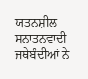ਯਤਨਸ਼ੀਲ ਸਨਾਤਨਵਾਦੀ ਜਥੇਬੰਦੀਆਂ ਨੇ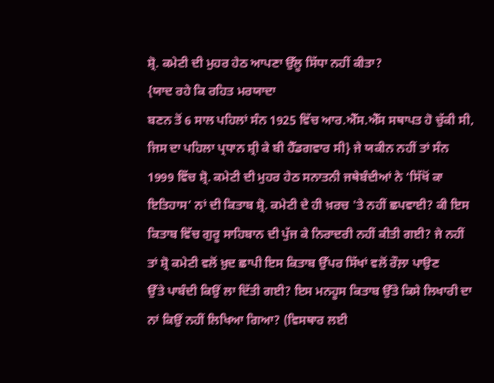ਸ਼੍ਰੋ. ਕਮੇਟੀ ਦੀ ਮੁਹਰ ਹੇਠ ਆਪਣਾ ਉੱਲੂ ਸਿੱਧਾ ਨਹੀਂ ਕੀਤਾ?
{ਯਾਦ ਰਹੇ ਕਿ ਰਹਿਤ ਮਰਯਾਦਾ
ਬਣਨ ਤੋਂ 6 ਸਾਲ ਪਹਿਲਾਂ ਸੰਨ 1925 ਵਿੱਚ ਆਰ.ਐੱਸ.ਐੱਸ ਸਥਾਪਤ ਹੋ ਚੁੱਕੀ ਸੀ,
ਜਿਸ ਦਾ ਪਹਿਲਾ ਪ੍ਰਧਾਨ ਸ਼੍ਰੀ ਕੇ ਬੀ ਹੈੱਡਗਵਾਰ ਸੀ} ਜੇ ਯਕੀਨ ਨਹੀਂ ਤਾਂ ਸੰਨ
1999 ਵਿੱਚ ਸ਼੍ਰੋ. ਕਮੇਟੀ ਦੀ ਮੁਹਰ ਹੇਠ ਸਨਾਤਨੀ ਜਥੇਬੰਦੀਆਂ ਨੇ ‘ਸਿੱਖੋਂ ਕਾ
ਇਤਿਹਾਸ’ ਨਾਂ ਦੀ ਕਿਤਾਬ ਸ਼੍ਰੋ. ਕਮੇਟੀ ਦੇ ਹੀ ਖ਼ਰਚ 'ਤੇ ਨਹੀਂ ਛਪਵਾਈ? ਕੀ ਇਸ
ਕਿਤਾਬ ਵਿੱਚ ਗੁਰੂ ਸਾਹਿਬਾਨ ਦੀ ਪੁੱਜ ਕੇ ਨਿਰਾਦਰੀ ਨਹੀਂ ਕੀਤੀ ਗਈ? ਜੇ ਨਹੀਂ
ਤਾਂ ਸ਼੍ਰੋ ਕਮੇਟੀ ਵਲੋਂ ਖ਼ੁਦ ਛਾਪੀ ਇਸ ਕਿਤਾਬ ਉੱਪਰ ਸਿੱਖਾਂ ਵਲੋਂ ਰੌਲ਼ਾ ਪਾਉਣ
ਉੱਤੇ ਪਾਬੰਦੀ ਕਿਉਂ ਲਾ ਦਿੱਤੀ ਗਈ? ਇਸ ਮਨਹੂਸ ਕਿਤਾਬ ਉੱਤੇ ਕਿਸੇ ਲਿਖਾਰੀ ਦਾ
ਨਾਂ ਕਿਉਂ ਨਹੀਂ ਲਿਖਿਆ ਗਿਆ? (ਵਿਸਥਾਰ ਲਈ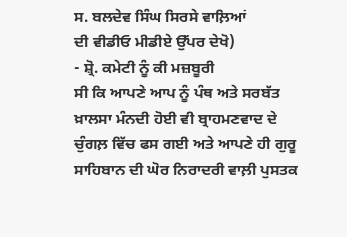ਸ. ਬਲਦੇਵ ਸਿੰਘ ਸਿਰਸੇ ਵਾਲ਼ਿਆਂ
ਦੀ ਵੀਡੀਓ ਮੀਡੀਏ ਉੱਪਰ ਦੇਖੋ)
- ਸ਼੍ਰੋ. ਕਮੇਟੀ ਨੂੰ ਕੀ ਮਜ਼ਬੂਰੀ
ਸੀ ਕਿ ਆਪਣੇ ਆਪ ਨੂੰ ਪੰਥ ਅਤੇ ਸਰਬੱਤ ਖ਼ਾਲਸਾ ਮੰਨਦੀ ਹੋਈ ਵੀ ਬ੍ਰਾਹਮਣਵਾਦ ਦੇ
ਚੁੰਗਲ਼ ਵਿੱਚ ਫਸ ਗਈ ਅਤੇ ਆਪਣੇ ਹੀ ਗੁਰੂ ਸਾਹਿਬਾਨ ਦੀ ਘੋਰ ਨਿਰਾਦਰੀ ਵਾਲ਼ੀ ਪੁਸਤਕ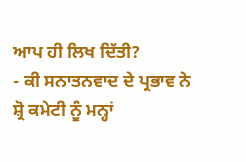ਆਪ ਹੀ ਲਿਖ ਦਿੱਤੀ?
- ਕੀ ਸਨਾਤਨਵਾਦ ਦੇ ਪ੍ਰਭਾਵ ਨੇ
ਸ਼੍ਰੋ ਕਮੇਟੀ ਨੂੰ ਮਨ੍ਹਾਂ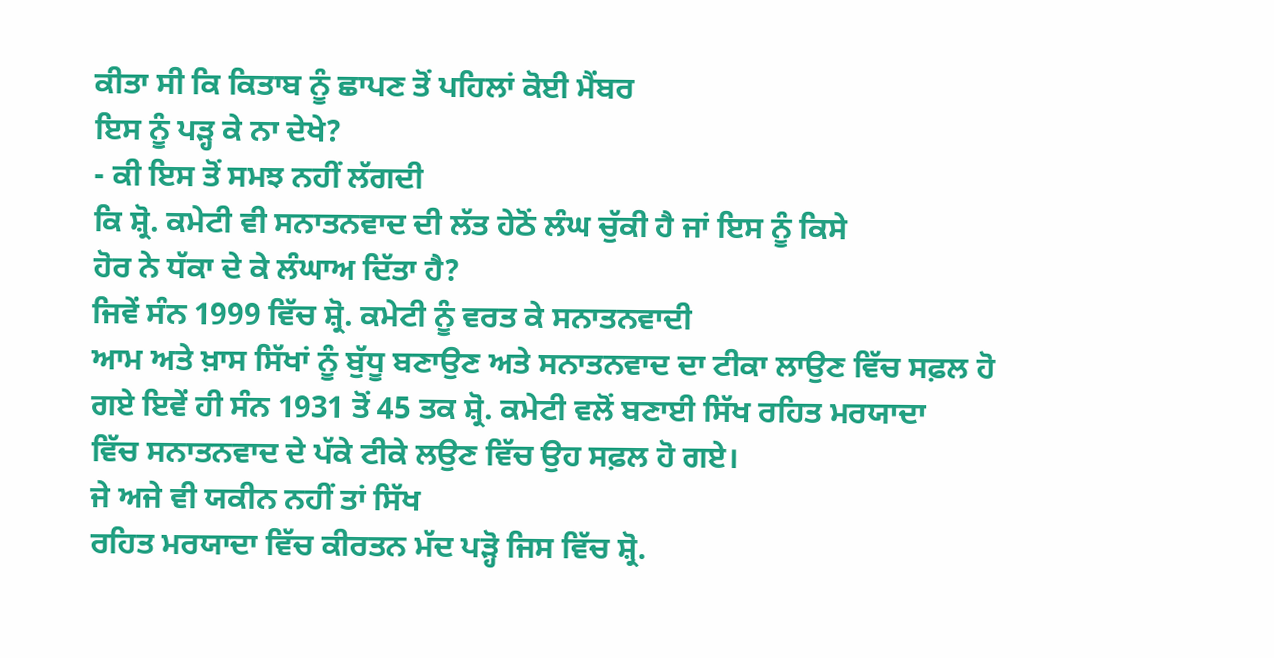ਕੀਤਾ ਸੀ ਕਿ ਕਿਤਾਬ ਨੂੰ ਛਾਪਣ ਤੋਂ ਪਹਿਲਾਂ ਕੋਈ ਮੈਂਬਰ
ਇਸ ਨੂੰ ਪੜ੍ਹ ਕੇ ਨਾ ਦੇਖੇ?
- ਕੀ ਇਸ ਤੋਂ ਸਮਝ ਨਹੀਂ ਲੱਗਦੀ
ਕਿ ਸ਼੍ਰੋ. ਕਮੇਟੀ ਵੀ ਸਨਾਤਨਵਾਦ ਦੀ ਲੱਤ ਹੇਠੋਂ ਲੰਘ ਚੁੱਕੀ ਹੈ ਜਾਂ ਇਸ ਨੂੰ ਕਿਸੇ
ਹੋਰ ਨੇ ਧੱਕਾ ਦੇ ਕੇ ਲੰਘਾਅ ਦਿੱਤਾ ਹੈ?
ਜਿਵੇਂ ਸੰਨ 1999 ਵਿੱਚ ਸ਼੍ਰੋ. ਕਮੇਟੀ ਨੂੰ ਵਰਤ ਕੇ ਸਨਾਤਨਵਾਦੀ
ਆਮ ਅਤੇ ਖ਼ਾਸ ਸਿੱਖਾਂ ਨੂੰ ਬੁੱਧੂ ਬਣਾਉਣ ਅਤੇ ਸਨਾਤਨਵਾਦ ਦਾ ਟੀਕਾ ਲਾਉਣ ਵਿੱਚ ਸਫ਼ਲ ਹੋ
ਗਏ ਇਵੇਂ ਹੀ ਸੰਨ 1931 ਤੋਂ 45 ਤਕ ਸ਼੍ਰੋ. ਕਮੇਟੀ ਵਲੋਂ ਬਣਾਈ ਸਿੱਖ ਰਹਿਤ ਮਰਯਾਦਾ
ਵਿੱਚ ਸਨਾਤਨਵਾਦ ਦੇ ਪੱਕੇ ਟੀਕੇ ਲਉਣ ਵਿੱਚ ਉਹ ਸਫ਼ਲ ਹੋ ਗਏ।
ਜੇ ਅਜੇ ਵੀ ਯਕੀਨ ਨਹੀਂ ਤਾਂ ਸਿੱਖ
ਰਹਿਤ ਮਰਯਾਦਾ ਵਿੱਚ ਕੀਰਤਨ ਮੱਦ ਪੜ੍ਹੋ ਜਿਸ ਵਿੱਚ ਸ਼੍ਰੋ.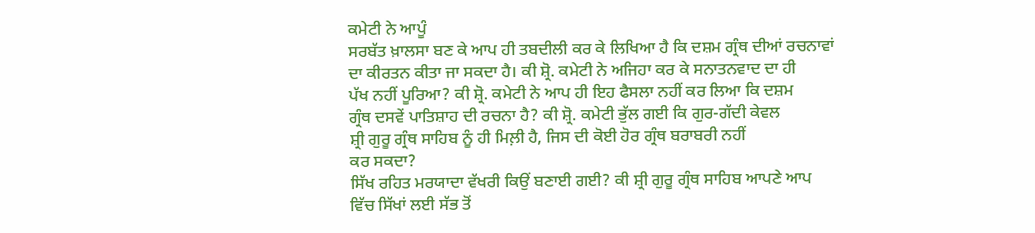ਕਮੇਟੀ ਨੇ ਆਪੂੰ
ਸਰਬੱਤ ਖ਼ਾਲਸਾ ਬਣ ਕੇ ਆਪ ਹੀ ਤਬਦੀਲੀ ਕਰ ਕੇ ਲਿਖਿਆ ਹੈ ਕਿ ਦਸ਼ਮ ਗ੍ਰੰਥ ਦੀਆਂ ਰਚਨਾਵਾਂ
ਦਾ ਕੀਰਤਨ ਕੀਤਾ ਜਾ ਸਕਦਾ ਹੈ। ਕੀ ਸ਼੍ਰੋ. ਕਮੇਟੀ ਨੇ ਅਜਿਹਾ ਕਰ ਕੇ ਸਨਾਤਨਵਾਦ ਦਾ ਹੀ
ਪੱਖ ਨਹੀਂ ਪੂਰਿਆ? ਕੀ ਸ਼੍ਰੋ. ਕਮੇਟੀ ਨੇ ਆਪ ਹੀ ਇਹ ਫੈਸਲਾ ਨਹੀਂ ਕਰ ਲਿਆ ਕਿ ਦਸ਼ਮ
ਗ੍ਰੰਥ ਦਸਵੇਂ ਪਾਤਿਸ਼ਾਹ ਦੀ ਰਚਨਾ ਹੈ? ਕੀ ਸ਼੍ਰੋ. ਕਮੇਟੀ ਭੁੱਲ ਗਈ ਕਿ ਗੁਰ-ਗੱਦੀ ਕੇਵਲ
ਸ਼੍ਰੀ ਗੁਰੂ ਗ੍ਰੰਥ ਸਾਹਿਬ ਨੂੰ ਹੀ ਮਿਲ਼ੀ ਹੈ, ਜਿਸ ਦੀ ਕੋਈ ਹੋਰ ਗ੍ਰੰਥ ਬਰਾਬਰੀ ਨਹੀਂ
ਕਰ ਸਕਦਾ?
ਸਿੱਖ ਰਹਿਤ ਮਰਯਾਦਾ ਵੱਖਰੀ ਕਿਉਂ ਬਣਾਈ ਗਈ? ਕੀ ਸ਼੍ਰੀ ਗੁਰੂ ਗ੍ਰੰਥ ਸਾਹਿਬ ਆਪਣੇ ਆਪ
ਵਿੱਚ ਸਿੱਖਾਂ ਲਈ ਸੱਭ ਤੋਂ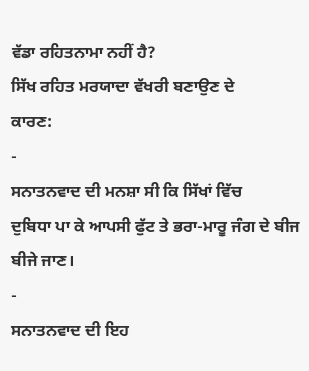ਵੱਡਾ ਰਹਿਤਨਾਮਾ ਨਹੀਂ ਹੈ?
ਸਿੱਖ ਰਹਿਤ ਮਰਯਾਦਾ ਵੱਖਰੀ ਬਣਾਉਣ ਦੇ
ਕਾਰਣ:
-
ਸਨਾਤਨਵਾਦ ਦੀ ਮਨਸ਼ਾ ਸੀ ਕਿ ਸਿੱਖਾਂ ਵਿੱਚ
ਦੁਬਿਧਾ ਪਾ ਕੇ ਆਪਸੀ ਫੁੱਟ ਤੇ ਭਰਾ-ਮਾਰੂ ਜੰਗ ਦੇ ਬੀਜ ਬੀਜੇ ਜਾਣ।
-
ਸਨਾਤਨਵਾਦ ਦੀ ਇਹ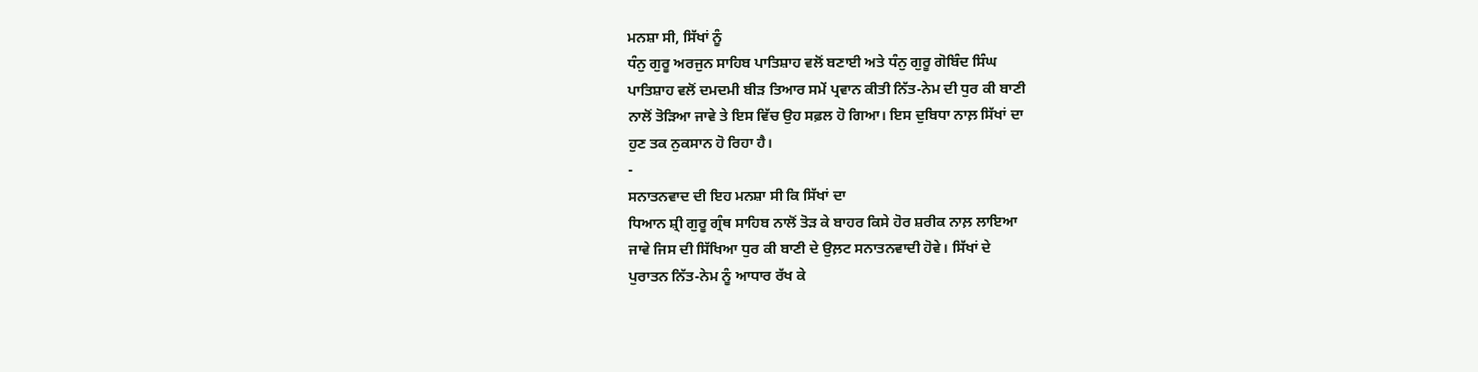ਮਨਸ਼ਾ ਸੀ, ਸਿੱਖਾਂ ਨੂੰ
ਧੰਨੁ ਗੁਰੂ ਅਰਜੁਨ ਸਾਹਿਬ ਪਾਤਿਸ਼ਾਹ ਵਲੋਂ ਬਣਾਈ ਅਤੇ ਧੰਨੁ ਗੁਰੂ ਗੋਬਿੰਦ ਸਿੰਘ
ਪਾਤਿਸ਼ਾਹ ਵਲੋਂ ਦਮਦਮੀ ਬੀੜ ਤਿਆਰ ਸਮੇਂ ਪ੍ਰਵਾਨ ਕੀਤੀ ਨਿੱਤ-ਨੇਮ ਦੀ ਧੁਰ ਕੀ ਬਾਣੀ
ਨਾਲੋਂ ਤੋੜਿਆ ਜਾਵੇ ਤੇ ਇਸ ਵਿੱਚ ਉਹ ਸਫ਼ਲ ਹੋ ਗਿਆ। ਇਸ ਦੁਬਿਧਾ ਨਾਲ਼ ਸਿੱਖਾਂ ਦਾ
ਹੁਣ ਤਕ ਨੁਕਸਾਨ ਹੋ ਰਿਹਾ ਹੈ।
-
ਸਨਾਤਨਵਾਦ ਦੀ ਇਹ ਮਨਸ਼ਾ ਸੀ ਕਿ ਸਿੱਖਾਂ ਦਾ
ਧਿਆਨ ਸ਼੍ਰੀ ਗੁਰੂ ਗ੍ਰੰਥ ਸਾਹਿਬ ਨਾਲੋਂ ਤੋੜ ਕੇ ਬਾਹਰ ਕਿਸੇ ਹੋਰ ਸ਼ਰੀਕ ਨਾਲ਼ ਲਾਇਆ
ਜਾਵੇ ਜਿਸ ਦੀ ਸਿੱਖਿਆ ਧੁਰ ਕੀ ਬਾਣੀ ਦੇ ਉਲ਼ਟ ਸਨਾਤਨਵਾਦੀ ਹੋਵੇ। ਸਿੱਖਾਂ ਦੇ
ਪੁਰਾਤਨ ਨਿੱਤ-ਨੇਮ ਨੂੰ ਆਧਾਰ ਰੱਖ ਕੇ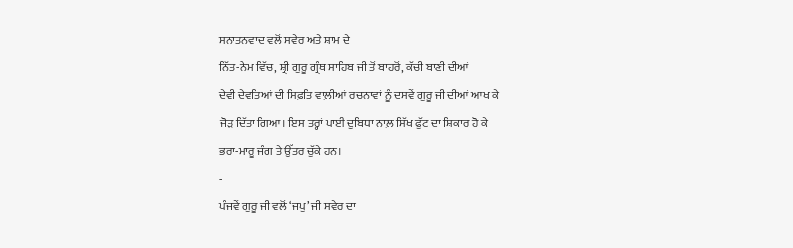ਸਨਾਤਨਵਾਦ ਵਲੋਂ ਸਵੇਰ ਅਤੇ ਸ਼ਾਮ ਦੇ
ਨਿੱਤ-ਨੇਮ ਵਿੱਚ, ਸ਼੍ਰੀ ਗੁਰੂ ਗ੍ਰੰਥ ਸਾਹਿਬ ਜੀ ਤੋਂ ਬਾਹਰੋਂ, ਕੱਚੀ ਬਾਣੀ ਦੀਆਂ
ਦੇਵੀ ਦੇਵਤਿਆਂ ਦੀ ਸਿਫ਼ਤਿ ਵਾਲ਼ੀਆਂ ਰਚਨਾਵਾਂ ਨੂੰ ਦਸਵੇਂ ਗੁਰੂ ਜੀ ਦੀਆਂ ਆਖ ਕੇ
ਜੋੜ ਦਿੱਤਾ ਗਿਆ। ਇਸ ਤਰ੍ਹਾਂ ਪਾਈ ਦੁਬਿਧਾ ਨਾਲ਼ ਸਿੱਖ ਫੁੱਟ ਦਾ ਸ਼ਿਕਾਰ ਹੋ ਕੇ
ਭਰਾ-ਮਾਰੂ ਜੰਗ ਤੇ ਉੱਤਰ ਚੁੱਕੇ ਹਨ।
-
ਪੰਜਵੇਂ ਗੁਰੂ ਜੀ ਵਲੋਂ ‘ਜਪੁ’ ਜੀ ਸਵੇਰ ਦਾ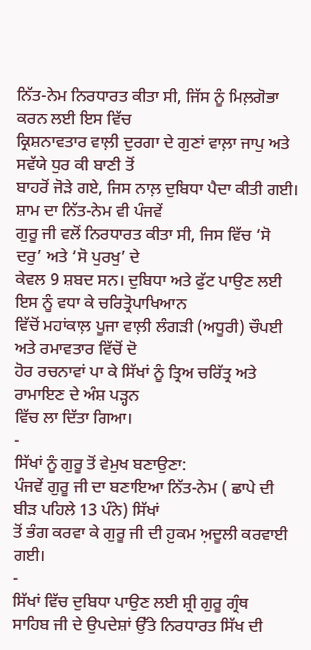ਨਿੱਤ-ਨੇਮ ਨਿਰਧਾਰਤ ਕੀਤਾ ਸੀ, ਜਿੱਸ ਨੂੰ ਮਿਲ਼ਗੋਭਾ ਕਰਨ ਲਈ ਇਸ ਵਿੱਚ
ਕ੍ਰਿਸ਼ਨਾਵਤਾਰ ਵਾਲ਼ੀ ਦੁਰਗਾ ਦੇ ਗੁਣਾਂ ਵਾਲ਼ਾ ਜਾਪੁ ਅਤੇ ਸਵੱਯੇ ਧੁਰ ਕੀ ਬਾਣੀ ਤੋਂ
ਬਾਹਰੋਂ ਜੋੜੇ ਗਏ, ਜਿਸ ਨਾਲ਼ ਦੁਬਿਧਾ ਪੈਦਾ ਕੀਤੀ ਗਈ। ਸ਼ਾਮ ਦਾ ਨਿੱਤ-ਨੇਮ ਵੀ ਪੰਜਵੇਂ
ਗੁਰੂ ਜੀ ਵਲੋਂ ਨਿਰਧਾਰਤ ਕੀਤਾ ਸੀ, ਜਿਸ ਵਿੱਚ ‘ਸੋ ਦਰੁ’ ਅਤੇ ‘ਸੋ ਪੁਰਖੁ’ ਦੇ
ਕੇਵਲ 9 ਸ਼ਬਦ ਸਨ। ਦੁਬਿਧਾ ਅਤੇ ਫੁੱਟ ਪਾਉਣ ਲਈ ਇਸ ਨੂੰ ਵਧਾ ਕੇ ਚਰਿਤ੍ਰੋਪਾਖਿਆਨ
ਵਿੱਚੋਂ ਮਹਾਂਕਾਲ਼ ਪੂਜਾ ਵਾਲ਼ੀ ਲੰਗੜੀ (ਅਧੂਰੀ) ਚੌਪਈ ਅਤੇ ਰਮਾਵਤਾਰ ਵਿੱਚੋਂ ਦੋ
ਹੋਰ ਰਚਨਾਵਾਂ ਪਾ ਕੇ ਸਿੱਖਾਂ ਨੂੰ ਤ੍ਰਿਅ ਚਰਿੱਤ੍ਰ ਅਤੇ ਰਾਮਾਇਣ ਦੇ ਅੰਸ਼ ਪੜ੍ਹਨ
ਵਿੱਚ ਲਾ ਦਿੱਤਾ ਗਿਆ।
-
ਸਿੱਖਾਂ ਨੂੰ ਗੁਰੂ ਤੋਂ ਵੇਮੁਖ ਬਣਾਉਣਾ:
ਪੰਜਵੇਂ ਗੁਰੂ ਜੀ ਦਾ ਬਣਾਇਆ ਨਿੱਤ-ਨੇਮ ( ਛਾਪੇ ਦੀ ਬੀੜ ਪਹਿਲੇ 13 ਪੰਨੇ) ਸਿੱਖਾਂ
ਤੋਂ ਭੰਗ ਕਰਵਾ ਕੇ ਗੁਰੂ ਜੀ ਦੀ ਹ਼ੁਕਮ ਅ਼ਦੂਲੀ ਕਰਵਾਈ ਗਈ।
-
ਸਿੱਖਾਂ ਵਿੱਚ ਦੁਬਿਧਾ ਪਾਉਣ ਲਈ ਸ਼੍ਰੀ ਗੁਰੂ ਗ੍ਰੰਥ
ਸਾਹਿਬ ਜੀ ਦੇ ਉਪਦੇਸ਼ਾਂ ਉੱਤੇ ਨਿਰਧਾਰਤ ਸਿੱਖ ਦੀ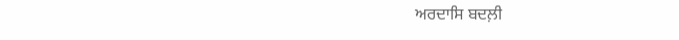ਅਰਦਾਸਿ ਬਦਲ਼ੀ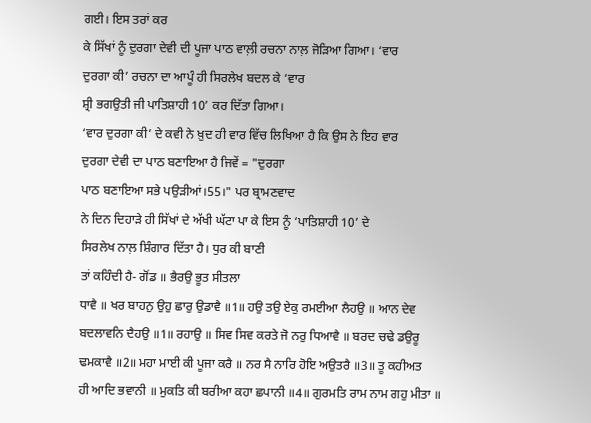ਗਈ। ਇਸ ਤਰਾਂ ਕਰ
ਕੇ ਸਿੱਖਾਂ ਨੂੰ ਦੁਰਗਾ ਦੇਵੀ ਦੀ ਪੂਜਾ ਪਾਠ ਵਾਲ਼ੀ ਰਚਨਾ ਨਾਲ਼ ਜੋੜਿਆ ਗਿਆ। ‘ਵਾਰ
ਦੁਰਗਾ ਕੀ’ ਰਚਨਾ ਦਾ ਆਪੂੰ ਹੀ ਸਿਰਲੇਖ ਬਦਲ ਕੇ ‘ਵਾਰ
ਸ਼੍ਰੀ ਭਗਉਤੀ ਜੀ ਪਾਤਿਸ਼ਾਹੀ 10’ ਕਰ ਦਿੱਤਾ ਗਿਆ।
‘ਵਾਰ ਦੁਰਗਾ ਕੀ’ ਦੇ ਕਵੀ ਨੇ ਖ਼ੁਦ ਹੀ ਵਾਰ ਵਿੱਚ ਲਿਖਿਆ ਹੈ ਕਿ ਉਸ ਨੇ ਇਹ ਵਾਰ
ਦੁਰਗਾ ਦੇਵੀ ਦਾ ਪਾਠ ਬਣਾਇਆ ਹੈ ਜਿਵੇਂ = "ਦੁਰਗਾ
ਪਾਠ ਬਣਾਇਆ ਸਭੇ ਪਉੜੀਆਂ।55।" ਪਰ ਬ੍ਰਾਮਣਵਾਦ
ਨੇ ਦਿਨ ਦਿਹਾੜੇ ਹੀ ਸਿੱਖਾਂ ਦੇ ਅੱਖੀ ਘੱਟਾ ਪਾ ਕੇ ਇਸ ਨੂੰ ‘ਪਾਤਿਸ਼ਾਹੀ 10’ ਦੇ
ਸਿਰਲੇਖ ਨਾਲ਼ ਸ਼ਿੰਗਾਰ ਦਿੱਤਾ ਹੈ। ਧੁਰ ਕੀ ਬਾਣੀ
ਤਾਂ ਕਹਿੰਦੀ ਹੈ- ਗੋਂਡ ॥ ਭੈਰਉ ਭੂਤ ਸੀਤਲਾ
ਧਾਵੈ ॥ ਖਰ ਬਾਹਨੁ ਉਹੁ ਛਾਰੁ ਉਡਾਵੈ ॥1॥ ਹਉ ਤਉ ਏਕੁ ਰਮਈਆ ਲੈਹਉ ॥ ਆਨ ਦੇਵ
ਬਦਲਾਵਨਿ ਦੈਹਉ ॥1॥ ਰਹਾਉ ॥ ਸਿਵ ਸਿਵ ਕਰਤੇ ਜੋ ਨਰੁ ਧਿਆਵੈ ॥ ਬਰਦ ਚਢੇ ਡਉਰੂ
ਢਮਕਾਵੈ ॥2॥ ਮਹਾ ਮਾਈ ਕੀ ਪੂਜਾ ਕਰੈ ॥ ਨਰ ਸੈ ਨਾਰਿ ਹੋਇ ਅਉਤਰੈ ॥3॥ ਤੂ ਕਹੀਅਤ
ਹੀ ਆਦਿ ਭਵਾਨੀ ॥ ਮੁਕਤਿ ਕੀ ਬਰੀਆ ਕਹਾ ਛਪਾਨੀ ॥4॥ ਗੁਰਮਤਿ ਰਾਮ ਨਾਮ ਗਹੁ ਮੀਤਾ ॥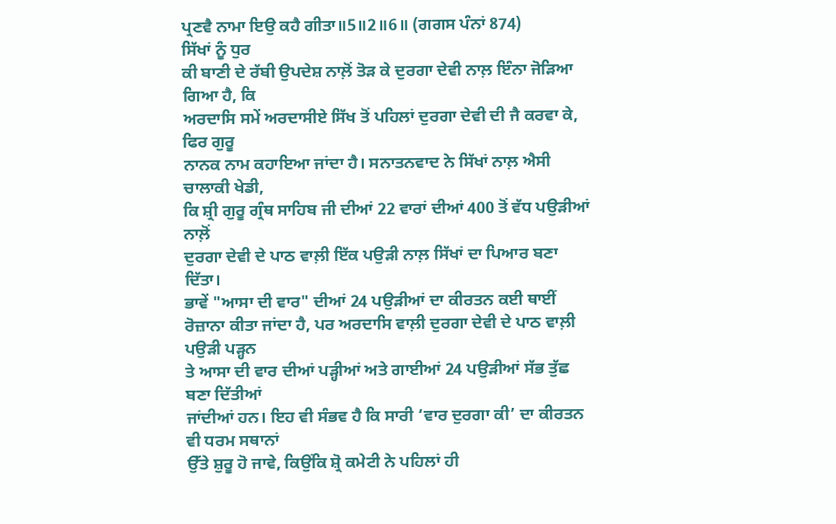ਪ੍ਰਣਵੈ ਨਾਮਾ ਇਉ ਕਹੈ ਗੀਤਾ॥5॥2॥6॥ (ਗਗਸ ਪੰਨਾਂ 874)
ਸਿੱਖਾਂ ਨੂੰ ਧੁਰ
ਕੀ ਬਾਣੀ ਦੇ ਰੱਬੀ ਉਪਦੇਸ਼ ਨਾਲ਼ੋਂ ਤੋੜ ਕੇ ਦੁਰਗਾ ਦੇਵੀ ਨਾਲ਼ ਇੰਨਾ ਜੋੜਿਆ ਗਿਆ ਹੈ, ਕਿ
ਅਰਦਾਸਿ ਸਮੇਂ ਅਰਦਾਸੀਏ ਸਿੱਖ ਤੋਂ ਪਹਿਲਾਂ ਦੁਰਗਾ ਦੇਵੀ ਦੀ ਜੈ ਕਰਵਾ ਕੇ, ਫਿਰ ਗੁਰੂ
ਨਾਨਕ ਨਾਮ ਕਹਾਇਆ ਜਾਂਦਾ ਹੈ। ਸਨਾਤਨਵਾਦ ਨੇ ਸਿੱਖਾਂ ਨਾਲ਼ ਐਸੀ ਚਾਲਾਕੀ ਖੇਡੀ,
ਕਿ ਸ਼੍ਰੀ ਗੁਰੂ ਗ੍ਰੰਥ ਸਾਹਿਬ ਜੀ ਦੀਆਂ 22 ਵਾਰਾਂ ਦੀਆਂ 400 ਤੋਂ ਵੱਧ ਪਉੜੀਆਂ ਨਾਲ਼ੋਂ
ਦੁਰਗਾ ਦੇਵੀ ਦੇ ਪਾਠ ਵਾਲ਼ੀ ਇੱਕ ਪਉੜੀ ਨਾਲ਼ ਸਿੱਖਾਂ ਦਾ ਪਿਆਰ ਬਣਾ ਦਿੱਤਾ।
ਭਾਵੇਂ "ਆਸਾ ਦੀ ਵਾਰ" ਦੀਆਂ 24 ਪਉੜੀਆਂ ਦਾ ਕੀਰਤਨ ਕਈ ਥਾਈਂ
ਰੋਜ਼ਾਨਾ ਕੀਤਾ ਜਾਂਦਾ ਹੈ, ਪਰ ਅਰਦਾਸਿ ਵਾਲ਼ੀ ਦੁਰਗਾ ਦੇਵੀ ਦੇ ਪਾਠ ਵਾਲ਼ੀ ਪਉੜੀ ਪੜ੍ਹਨ
ਤੇ ਆਸਾ ਦੀ ਵਾਰ ਦੀਆਂ ਪੜ੍ਹੀਆਂ ਅਤੇ ਗਾਈਆਂ 24 ਪਉੜੀਆਂ ਸੱਭ ਤੁੱਛ ਬਣਾ ਦਿੱਤੀਆਂ
ਜਾਂਦੀਆਂ ਹਨ। ਇਹ ਵੀ ਸੰਭਵ ਹੈ ਕਿ ਸਾਰੀ ‘ਵਾਰ ਦੁਰਗਾ ਕੀ’ ਦਾ ਕੀਰਤਨ ਵੀ ਧਰਮ ਸਥਾਨਾਂ
ਉੱਤੇ ਸ਼ੁਰੂ ਹੋ ਜਾਵੇ, ਕਿਉਂਕਿ ਸ਼੍ਰੋ ਕਮੇਟੀ ਨੇ ਪਹਿਲਾਂ ਹੀ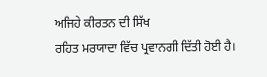ਅਜਿਹੇ ਕੀਰਤਨ ਦੀ ਸਿੱਖ
ਰਹਿਤ ਮਰਯਾਦਾ ਵਿੱਚ ਪ੍ਰਵਾਨਗੀ ਦਿੱਤੀ ਹੋਈ ਹੈ।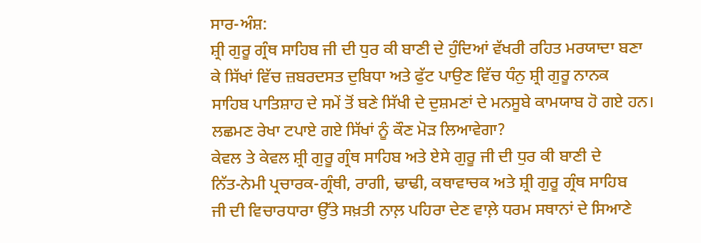ਸਾਰ-ਅੰਸ਼:
ਸ਼੍ਰੀ ਗੁਰੂ ਗ੍ਰੰਥ ਸਾਹਿਬ ਜੀ ਦੀ ਧੁਰ ਕੀ ਬਾਣੀ ਦੇ ਹੁੰਦਿਆਂ ਵੱਖਰੀ ਰਹਿਤ ਮਰਯਾਦਾ ਬਣਾ
ਕੇ ਸਿੱਖਾਂ ਵਿੱਚ ਜ਼ਬਰਦਸਤ ਦੁਬਿਧਾ ਅਤੇ ਫੁੱਟ ਪਾਉਣ ਵਿੱਚ ਧੰਨੁ ਸ਼੍ਰੀ ਗੁਰੂ ਨਾਨਕ
ਸਾਹਿਬ ਪਾਤਿਸ਼ਾਹ ਦੇ ਸਮੇਂ ਤੋਂ ਬਣੇ ਸਿੱਖੀ ਦੇ ਦੁਸ਼ਮਣਾਂ ਦੇ ਮਨਸੂਬੇ ਕਾਮਯਾਬ ਹੋ ਗਏ ਹਨ।
ਲਛਮਣ ਰੇਖਾ ਟਪਾਏ ਗਏ ਸਿੱਖਾਂ ਨੂੰ ਕੌਣ ਮੋੜ ਲਿਆਵੇਗਾ?
ਕੇਵਲ ਤੇ ਕੇਵਲ ਸ਼੍ਰੀ ਗੁਰੂ ਗ੍ਰੰਥ ਸਾਹਿਬ ਅਤੇ ਏਸੇ ਗੁਰੂ ਜੀ ਦੀ ਧੁਰ ਕੀ ਬਾਣੀ ਦੇ
ਨਿੱਤ-ਨੇਮੀ ਪ੍ਰਚਾਰਕ-ਗ੍ਰੰਥੀ, ਰਾਗੀ, ਢਾਢੀ, ਕਥਾਵਾਚਕ ਅਤੇ ਸ਼੍ਰੀ ਗੁਰੂ ਗ੍ਰੰਥ ਸਾਹਿਬ
ਜੀ ਦੀ ਵਿਚਾਰਧਾਰਾ ਉੱਤੇ ਸਖ਼ਤੀ ਨਾਲ਼ ਪਹਿਰਾ ਦੇਣ ਵਾਲ਼ੇ ਧਰਮ ਸਥਾਨਾਂ ਦੇ ਸਿਆਣੇ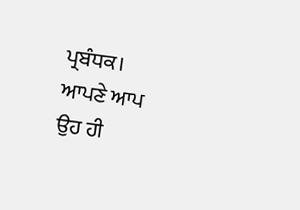ਪ੍ਰਬੰਧਕ।
ਆਪਣੇ ਆਪ ਉਹ ਹੀ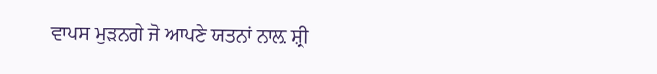ਵਾਪਸ ਮੁੜਨਗੇ ਜੋ ਆਪਣੇ ਯਤਨਾਂ ਨਾਲ਼ ਸ਼੍ਰੀ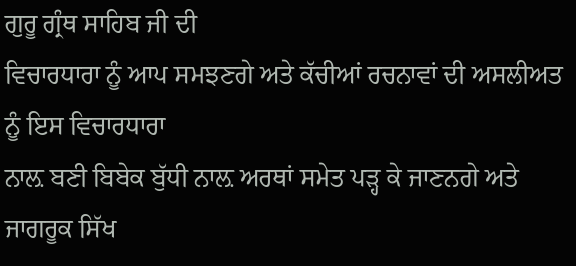ਗੁਰੂ ਗ੍ਰੰਥ ਸਾਹਿਬ ਜੀ ਦੀ
ਵਿਚਾਰਧਾਰਾ ਨੂੰ ਆਪ ਸਮਝਣਗੇ ਅਤੇ ਕੱਚੀਆਂ ਰਚਨਾਵਾਂ ਦੀ ਅਸਲੀਅਤ ਨੂੰ ਇਸ ਵਿਚਾਰਧਾਰਾ
ਨਾਲ਼ ਬਣੀ ਬਿਬੇਕ ਬੁੱਧੀ ਨਾਲ਼ ਅਰਥਾਂ ਸਮੇਤ ਪੜ੍ਹ ਕੇ ਜਾਣਨਗੇ ਅਤੇ ਜਾਗਰੂਕ ਸਿੱਖ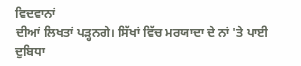ਵਿਦਵਾਨਾਂ
ਦੀਆਂ ਲਿਖਤਾਂ ਪੜ੍ਹਨਗੇ। ਸਿੱਖਾਂ ਵਿੱਚ ਮਰਯਾਦਾ ਦੇ ਨਾਂ 'ਤੇ ਪਾਈ ਦੁਬਿਧਾ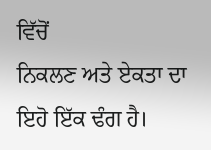ਵਿੱਚੋਂ
ਨਿਕਲਣ ਅਤੇ ਏਕਤਾ ਦਾ ਇਹੋ ਇੱਕ ਢੰਗ ਹੈ।